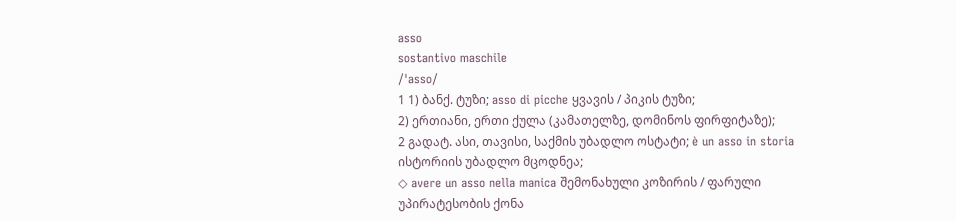asso
sostantivo maschile
/ˈasso/
1 1) ბანქ. ტუზი; asso di picche ყვავის / პიკის ტუზი;
2) ერთიანი, ერთი ქულა (კამათელზე, დომინოს ფირფიტაზე);
2 გადატ. ასი, თავისი, საქმის უბადლო ოსტატი; è un asso in storia ისტორიის უბადლო მცოდნეა;
◇ avere un asso nella manica შემონახული კოზირის / ფარული უპირატესობის ქონა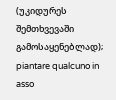(უკიდურეს შემთხვევაში გამოსაყენებლად);
piantare qualcuno in asso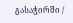გასაჭირში /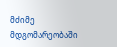მძიმე მდგომარეობაში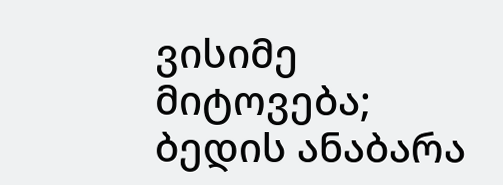ვისიმე მიტოვება; ბედის ანაბარა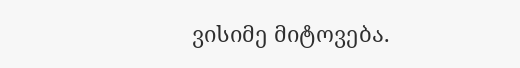ვისიმე მიტოვება.